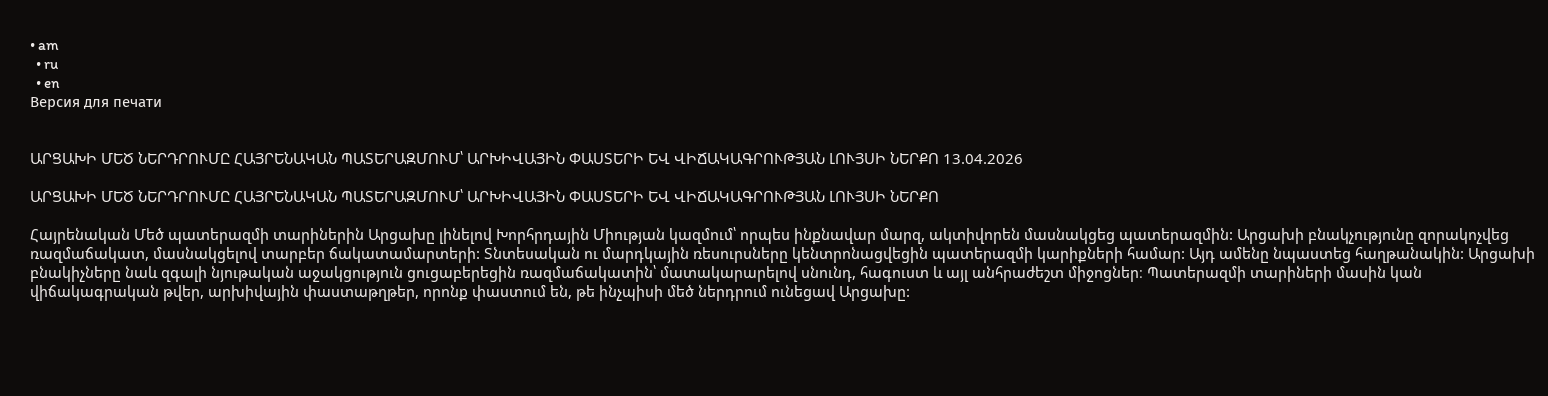• am
  • ru
  • en
Версия для печати


ԱՐՑԱԽԻ ՄԵԾ ՆԵՐԴՐՈՒՄԸ ՀԱՅՐԵՆԱԿԱՆ ՊԱՏԵՐԱԶՄՈՒՄ՝ ԱՐԽԻՎԱՅԻՆ ՓԱՍՏԵՐԻ ԵՎ ՎԻՃԱԿԱԳՐՈՒԹՅԱՆ ԼՈՒՅՍԻ ՆԵՐՔՈ 13.04.2026

ԱՐՑԱԽԻ ՄԵԾ ՆԵՐԴՐՈՒՄԸ ՀԱՅՐԵՆԱԿԱՆ ՊԱՏԵՐԱԶՄՈՒՄ՝ ԱՐԽԻՎԱՅԻՆ ՓԱՍՏԵՐԻ ԵՎ ՎԻՃԱԿԱԳՐՈՒԹՅԱՆ ԼՈՒՅՍԻ ՆԵՐՔՈ

Հայրենական Մեծ պատերազմի տարիներին Արցախը լինելով Խորհրդային Միության կազմում՝ որպես ինքնավար մարզ, ակտիվորեն մասնակցեց պատերազմին: Արցախի բնակչությունը զորակոչվեց ռազմաճակատ, մասնակցելով տարբեր ճակատամարտերի: Տնտեսական ու մարդկային ռեսուրսները կենտրոնացվեցին պատերազմի կարիքների համար: Այդ ամենը նպաստեց հաղթանակին: Արցախի բնակիչները նաև զգալի նյութական աջակցություն ցուցաբերեցին ռազմաճակատին՝ մատակարարելով սնունդ, հագուստ և այլ անհրաժեշտ միջոցներ։ Պատերազմի տարիների մասին կան վիճակագրական թվեր, արխիվային փաստաթղթեր, որոնք փաստում են, թե ինչպիսի մեծ ներդրում ունեցավ Արցախը: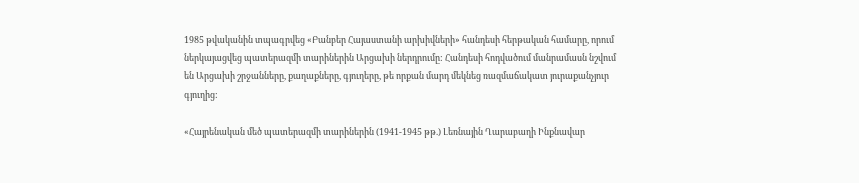1985 թվականին տպագրվեց «Բանբեր Հայաստանի արխիվների» հանդեսի հերթական համարը, որում ներկայացվեց պատերազմի տարիներին Արցախի ներդրումը: Հանդեսի հոդվածում մանրամասն նշվում են Արցախի շրջանները, քաղաքները, գյուղերը, թե որքան մարդ մեկնեց ռազմաճակատ յուրաքանչյուր գյուղից:

«Հայրենական մեծ պատերազմի տարիներին (1941-1945 թթ.) Լեռնային Ղարաբաղի Ինքնավար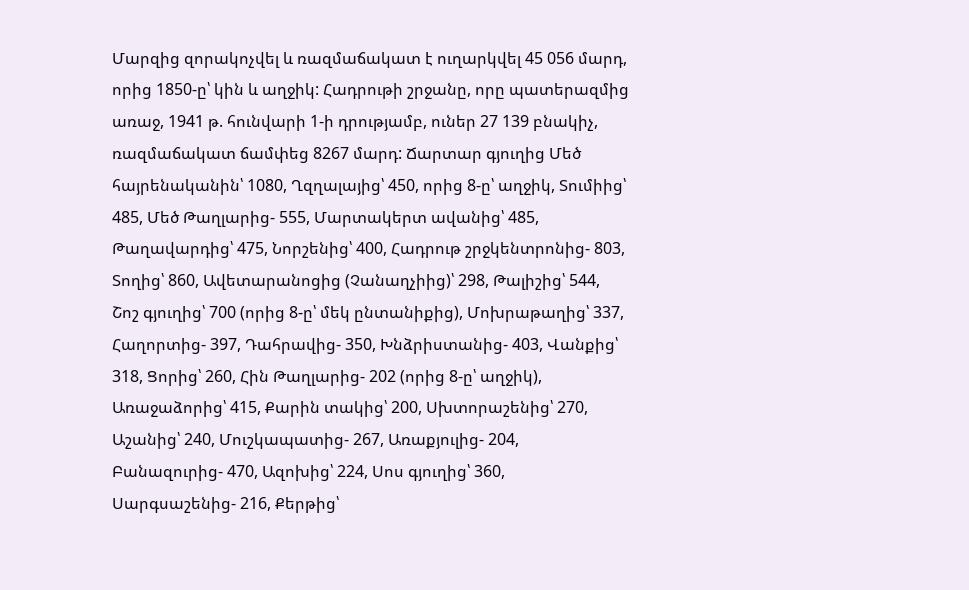Մարզից զորակոչվել և ռազմաճակատ է ուղարկվել 45 056 մարդ, որից 1850-ը՝ կին և աղջիկ: Հադրութի շրջանը, որը պատերազմից առաջ, 1941 թ. հունվարի 1-ի դրությամբ, ուներ 27 139 բնակիչ, ռազմաճակատ ճամփեց 8267 մարդ: Ճարտար գյուղից Մեծ հայրենականին՝ 1080, Ղզղալայից՝ 450, որից 8-ը՝ աղջիկ, Տումիից՝ 485, Մեծ Թաղլարից- 555, Մարտակերտ ավանից՝ 485, Թաղավարդից՝ 475, Նորշենից՝ 400, Հադրութ շրջկենտրոնից- 803, Տողից՝ 860, Ավետարանոցից (Չանաղչիից)՝ 298, Թալիշից՝ 544, Շոշ գյուղից՝ 700 (որից 8-ը՝ մեկ ընտանիքից), Մոխրաթաղից՝ 337, Հաղորտից- 397, Դահրավից- 350, Խնձրիստանից- 403, Վանքից՝ 318, Ցորից՝ 260, Հին Թաղլարից- 202 (որից 8-ը՝ աղջիկ), Առաջաձորից՝ 415, Քարին տակից՝ 200, Սխտորաշենից՝ 270, Աշանից՝ 240, Մուշկապատից- 267, Առաքյուլից- 204, Բանազուրից- 470, Ազոխից՝ 224, Սոս գյուղից՝ 360, Սարգսաշենից- 216, Քերթից՝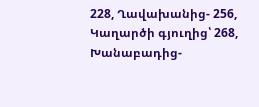228, Ղավախանից- 256, Կաղարծի գյուղից՝ 268, Խանաբադից-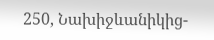250, Նախիջևանիկից-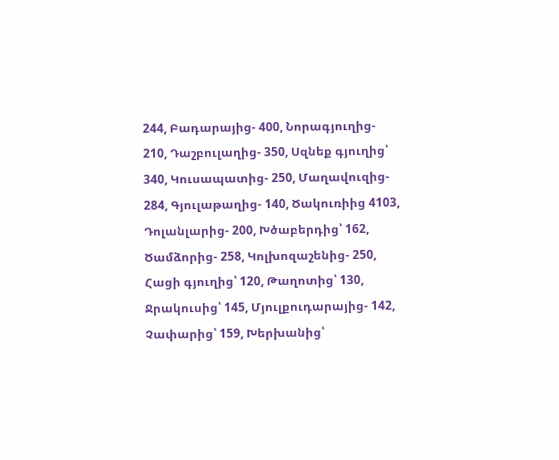244, Բադարայից- 400, Նորագյուղից- 210, Դաշբուլաղից- 350, Սզնեք գյուղից՝ 340, Կուսապատից- 250, Մաղավուզից- 284, Գյուլաթաղից- 140, Ծակուռիից 4103, Դոլանլարից- 200, Խծաբերդից՝ 162, Ծամձորից- 258, Կոլխոզաշենից- 250, Հացի գյուղից՝ 120, Թաղոտից՝ 130, Ջրակուսից՝ 145, Մյուլքուդարայից- 142, Չափարից՝ 159, Խերխանից՝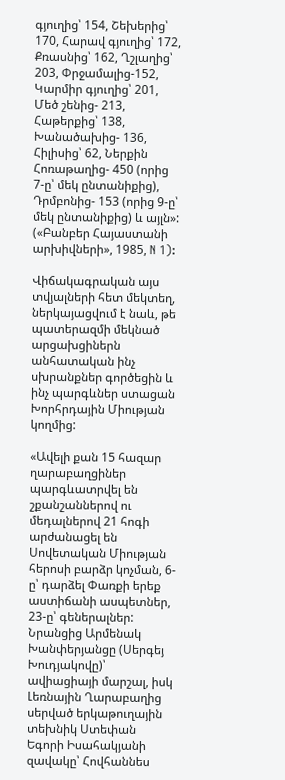գյուղից՝ 154, Շեխերից՝ 170, Հարավ գյուղից՝ 172, Քռասնից՝ 162, Ղշլաղից՝ 203, Փրջամալից-152, Կարմիր գյուղից՝ 201, Մեծ շենից- 213, Հաթերքից՝ 138, Խանածախից- 136, Հիլիսից՝ 62, Ներքին Հոռաթաղից- 450 (որից 7-ը՝ մեկ ընտանիքից), Դրմբոնից- 153 (որից 9-ը՝ մեկ ընտանիքից) և այլն»: («Բանբեր Հայաստանի արխիվների», 1985, N 1):

Վիճակագրական այս տվյալների հետ մեկտեղ, ներկայացվում է նաև, թե պատերազմի մեկնած արցախցիներն անհատական ինչ սխրանքներ գործեցին և ինչ պարգևներ ստացան Խորհրդային Միության կողմից:

«Ավելի քան 15 հազար ղարաբաղցիներ պարգևատրվել են շքանշաններով ու մեդալներով 21 հոգի արժանացել են Սովետական Միության հերոսի բարձր կոչման, 6-ը՝ դարձել Փառքի երեք աստիճանի ասպետներ, 23-ը՝ գեներալներ: Նրանցից Արմենակ Խանփերյանցը (Սերգեյ Խուդյակովը)՝ ավիացիայի մարշալ, իսկ Լեռնային Ղարաբաղից սերված երկաթուղային տեխնիկ Ստեփան Եգորի Իսահակյանի զավակը՝ Հովհաննես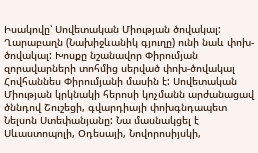Իսակովը՝ Սովետական Միության ծովակալ: Ղարաբաղն (Նախիջևանիկ գյուղը) ունի նաև փոխ-ծովակալ: Խոսքը նշանավոր Փիրումյան զորավարների տոհմից սերված փոխ-ծովակալ Հովհաննես Փիրումյանի մասին է: Սովետական Միության կրկնակի հերոսի կոչմանն արժանացավ ծննդով Շուշեցի, գվարդիայի փոխգնդապետ Նելսոն Ստեփանյանը: Նա մասնակցել է Սևաստոպոլի, Օդեսայի, Նովորոսիյսկի,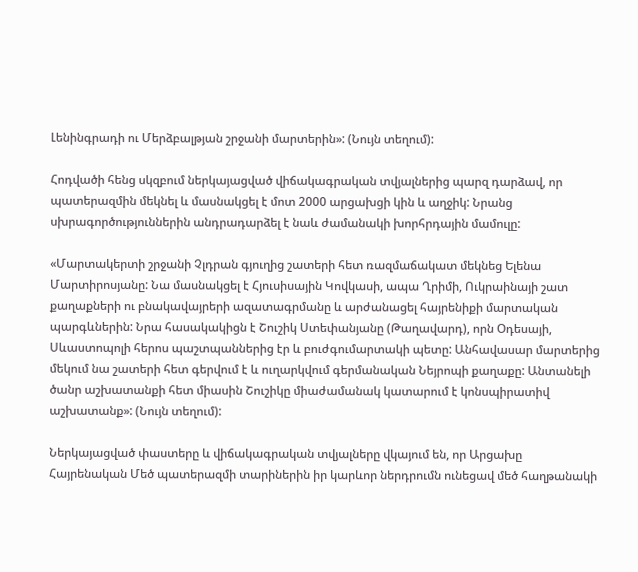Լենինգրադի ու Մերձբալթյան շրջանի մարտերին»: (Նույն տեղում):

Հոդվածի հենց սկզբում ներկայացված վիճակագրական տվյալներից պարզ դարձավ, որ պատերազմին մեկնել և մասնակցել է մոտ 2000 արցախցի կին և աղջիկ: Նրանց սխրագործություններին անդրադարձել է նաև ժամանակի խորհրդային մամուլը:

«Մարտակերտի շրջանի Չլդրան գյուղից շատերի հետ ռազմաճակատ մեկնեց Ելենա Մարտիրոսյանը: Նա մասնակցել է Հյուսիսային Կովկասի, ապա Ղրիմի, Ուկրաինայի շատ քաղաքների ու բնակավայրերի ազատագրմանը և արժանացել հայրենիքի մարտական պարգևներին: Նրա հասակակիցն է Շուշիկ Ստեփանյանը (Թաղավարդ), որն Օդեսայի, Սևաստոպոլի հերոս պաշտպաններից էր և բուժգումարտակի պետը: Անհավասար մարտերից մեկում նա շատերի հետ գերվում է և ուղարկվում գերմանական Նեյրոպի քաղաքը: Անտանելի ծանր աշխատանքի հետ միասին Շուշիկը միաժամանակ կատարում է կոնսպիրատիվ աշխատանք»: (Նույն տեղում):

Ներկայացված փաստերը և վիճակագրական տվյալները վկայում են, որ Արցախը Հայրենական Մեծ պատերազմի տարիներին իր կարևոր ներդրումն ունեցավ մեծ հաղթանակի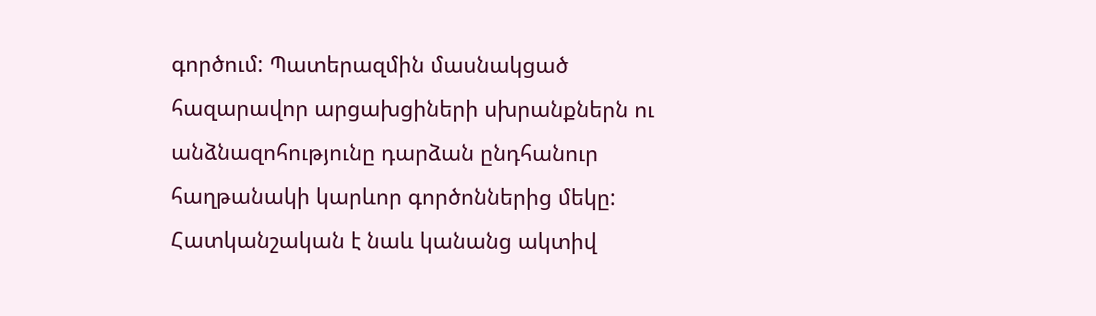գործում: Պատերազմին մասնակցած հազարավոր արցախցիների սխրանքներն ու անձնազոհությունը դարձան ընդհանուր հաղթանակի կարևոր գործոններից մեկը: Հատկանշական է նաև կանանց ակտիվ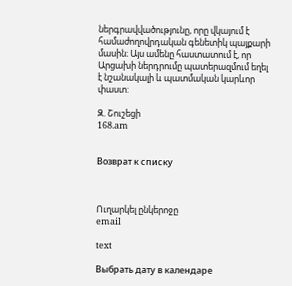ներգրավվածությունը, որը վկայում է համաժողովրդական գենետիկ պայքարի մասին։ Այս ամենը հաստատում է, որ Արցախի ներդրումը պատերազմում եղել է նշանակալի և պատմական կարևոր փաստ:

Զ. Շուշեցի
168.am


Возврат к списку



Ուղարկել ընկերոջը
email

text

Выбрать дату в календаре